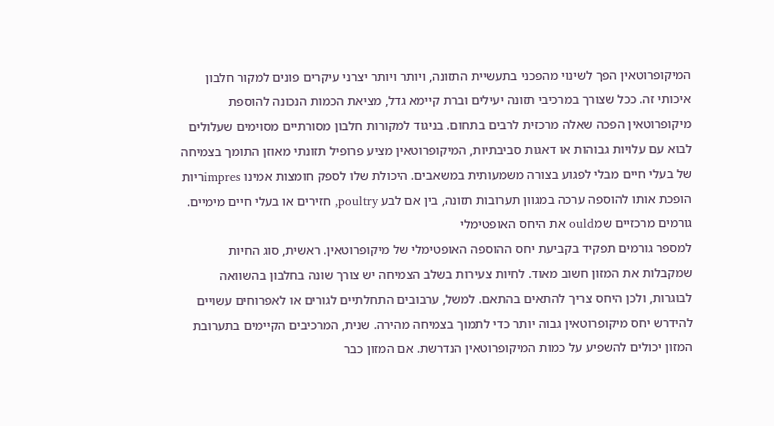המיקופרוטאין הפך לשינוי מהפכני בתעשיית התזונה, ויותר ויותר יצרני עיקרים פונים למקור חלבון איכותי זה. ככל שצורך במרכיבי תזונה יעילים וברת קיימא גדל, מציאת הכמות הנכונה להוספת מיקופרוטאין הפכה שאלה מרכזית לרבים בתחום. בניגוד למקורות חלבון מסורתיים מסוימים שעלולים לבוא עם עלויות גבוהות או דאגות סביבתיות, המיקופרוטאין מציע פרופיל תזונתי מאוזן התומך בצמיחה של בעלי חיים מבלי לפגוע בצורה משמעותית במשאבים. היכולת שלו לספק חומצות אמינו impresריות הופכת אותו להוספה ערכה במגוון תערובות תזונה, בין אם לבע poultry, חזירים או בעלי חיים מימיים.
גורמים מרכזיים שמould את היחס האופטימלי
למספר גורמים תפקיד בקביעת יחס ההוספה האופטימלי של מיקופרוטאין. ראשית, סוג החיות שמקבלות את המזון חשוב מאוד. לחיות צעירות בשלב הצמיחה יש צורך שונה בחלבון בהשוואה לבוגרות, ולכן היחס צריך להתאים בהתאם. למשל, ערבובים התחלתיים לגורים או לאפרוחים עשויים להידרש יחס מיקופרוטאין גבוה יותר כדי לתמוך בצמיחה מהירה. שנית, המרכיבים הקיימים בתערובת המזון יכולים להשפיע על כמות המיקופרוטאין הנדרשת. אם המזון כבר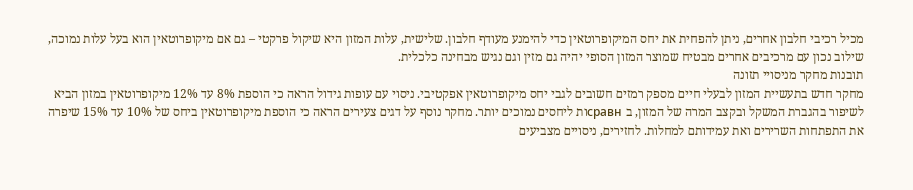מכיל רכיבי חלבון אחרים, ניתן להפחית את יחס המיקופרוטאין כדי להימנע מעודף חלבון. שלישית, עלות המזון היא שיקול פרקטי – גם אם מיקופרוטאין הוא בעל עלות נמוכה, שילוב נכון עם מרכיבים אחרים מבטיח שמוצר המזון הסופי יהיה גם מזין וגם נגיש מבחינה כלכלית.
תובנות מחקר מניסויי תזונה
מחקר חדש בתעשיית המזון לבעלי חיים מספק רמזים חשובים לגבי יחס מיקופרוטאין אפקטיבי. ניסוי עם עופות גידול הראה כי הוספת 8% עד 12% מיקופרוטאין במזון הביא לשיפור בהגברת המשקל ובקצב המרה של המזון, ב сравнות ליחסים נמוכים יותר. מחקר נוסף על דגים צעירים הראה כי הוספת מיקופרוטאין ביחס של 10% עד 15% שיפרה את התפתחות השרירים ואת עמידותם למחלות. לחזירים, ניסויים מצביעים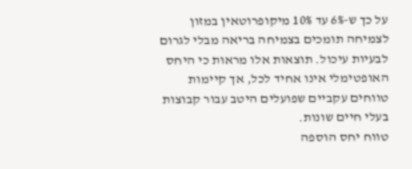על כך ש-6% עד 10% מיקופרוטאין במזון לצמיחה תומכים בצמיחה בריאה מבלי לגרום לבעיות עיכול. תוצאות אלו מראות כי היחס האופטימלי אינו אחיד לכל, אך קיימות טווחים עקביים שפועלים היטב עבור קבוצות בעלי חיים שונות.
טווח יחס הוספה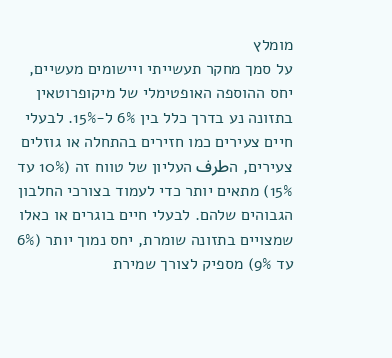מומלץ
על סמך מחקר תעשייתי ויישומים מעשיים, יחס ההוספה האופטימלי של מיקופרוטאין בתזונה נע בדרך כלל בין 6% ל-15%. לבעלי חיים צעירים כמו חזירים בהתחלה או גוזלים צעירים, הطرف העליון של טווח זה (10% עד 15%) מתאים יותר כדי לעמוד בצורכי החלבון הגבוהים שלהם. לבעלי חיים בוגרים או כאלו שמצויים בתזונה שומרת, יחס נמוך יותר (6% עד 9%) מספיק לצורך שמירת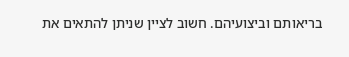בריאותם וביצועיהם. חשוב לציין שניתן להתאים את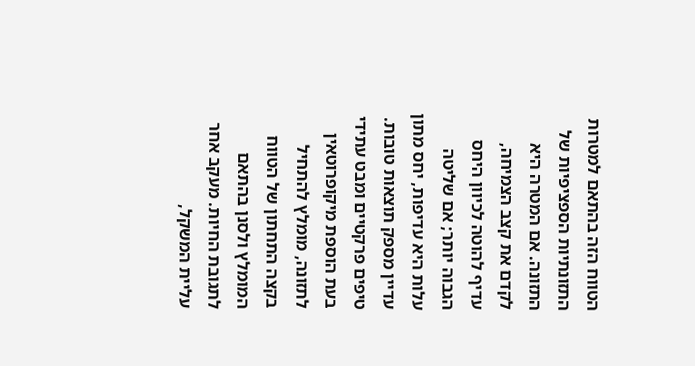הטווח הזה בהתאם למטרות התזונתיות הספציפיות של התזונה. אם המטרה היא לקדם את קצב הצמיחה, עדיף להוטה לכיוון היחס הגבוה יותר; אם שליטה עלות היא עדיפות, יחס מתון עדיין מספק תוצאות טובות.
טיפים פרקטיים ומבט עתידי
בעת הוספת מיקופרוטאין לתזונה, מומלץ להתחיל בקצה התחתון של הטווח המומלץ ולסנן בהתאם לתגובת החיות. מעקב אחר עליית המשקל,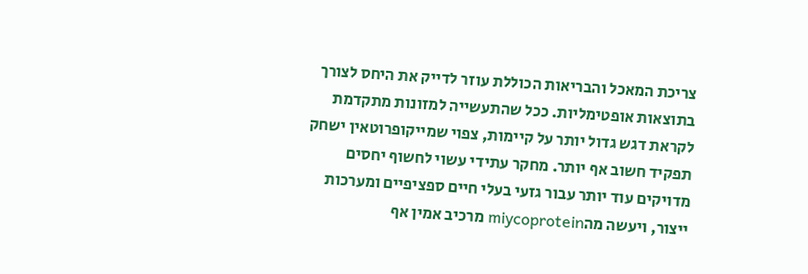צריכת המאכל והבריאות הכוללת עוזר לדייק את היחס לצורך בתוצאות אופטימליות. ככל שהתעשייה למזונות מתקדמת לקראת דגש גדול יותר על קיימות, צפוי שמייקופרוטאין ישחק תפקיד חשוב אף יותר. מחקר עתידי עשוי לחשוף יחסים מדויקים עוד יותר עבור גזעי בעלי חיים ספציפיים ומערכות ייצור, ויעשה מהmiycoprotein מרכיב אמין אף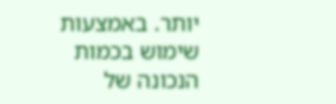יותר. באמצעות שימוש בכמות הנכונה של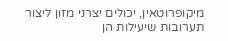מיקופרוטאין, יכולים יצרני מזון ליצור תערובות שיעילות הן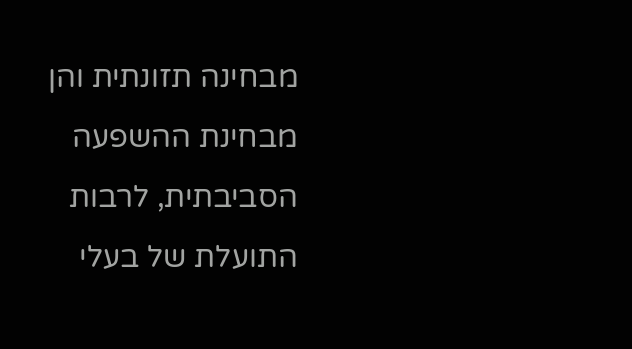מבחינה תזונתית והן מבחינת ההשפעה הסביבתית, לרבות התועלת של בעלי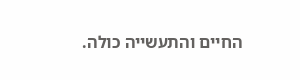החיים והתעשייה כולה.